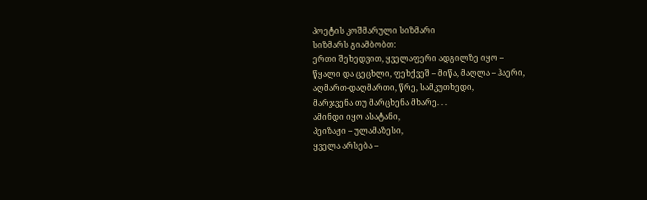პოეტის კოშმარული სიზმარი
სიზმარს გიამბობთ:
ერთი შეხედვით, ყველაფერი ადგილზე იყო –
წყალი და ცეცხლი, ფეხქვეშ – მიწა, მაღლა – ჰაერი,
აღმართ-დაღმართი, წრე, სამკუთხედი,
მარჯვენა თუ მარცხენა მხარე. . .
ამინდი იყო ასატანი,
პეიზაჟი – ულამაზესი,
ყველა არსება –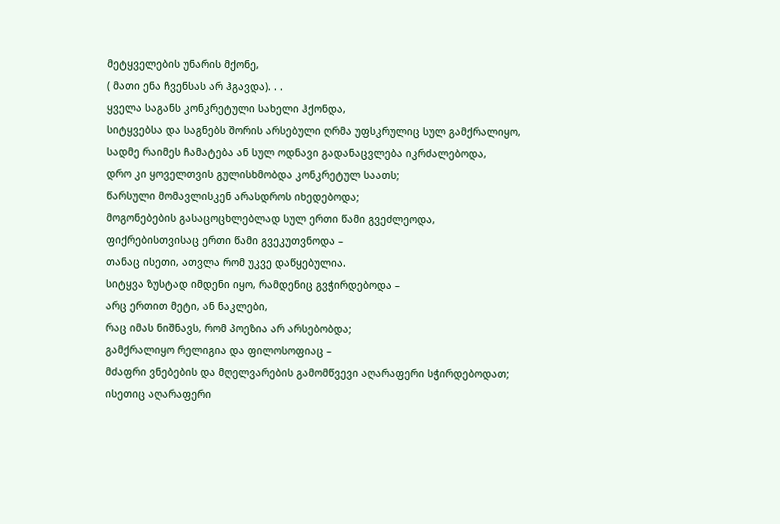მეტყველების უნარის მქონე,
( მათი ენა ჩვენსას არ ჰგავდა). . .
ყველა საგანს კონკრეტული სახელი ჰქონდა,
სიტყვებსა და საგნებს შორის არსებული ღრმა უფსკრულიც სულ გამქრალიყო,
სადმე რაიმეს ჩამატება ან სულ ოდნავი გადანაცვლება იკრძალებოდა,
დრო კი ყოველთვის გულისხმობდა კონკრეტულ საათს;
წარსული მომავლისკენ არასდროს იხედებოდა;
მოგონებების გასაცოცხლებლად სულ ერთი წამი გვეძლეოდა,
ფიქრებისთვისაც ერთი წამი გვეკუთვნოდა –
თანაც ისეთი, ათვლა რომ უკვე დაწყებულია.
სიტყვა ზუსტად იმდენი იყო, რამდენიც გვჭირდებოდა –
არც ერთით მეტი, ან ნაკლები,
რაც იმას ნიშნავს, რომ პოეზია არ არსებობდა;
გამქრალიყო რელიგია და ფილოსოფიაც –
მძაფრი ვნებების და მღელვარების გამომწვევი აღარაფერი სჭირდებოდათ;
ისეთიც აღარაფერი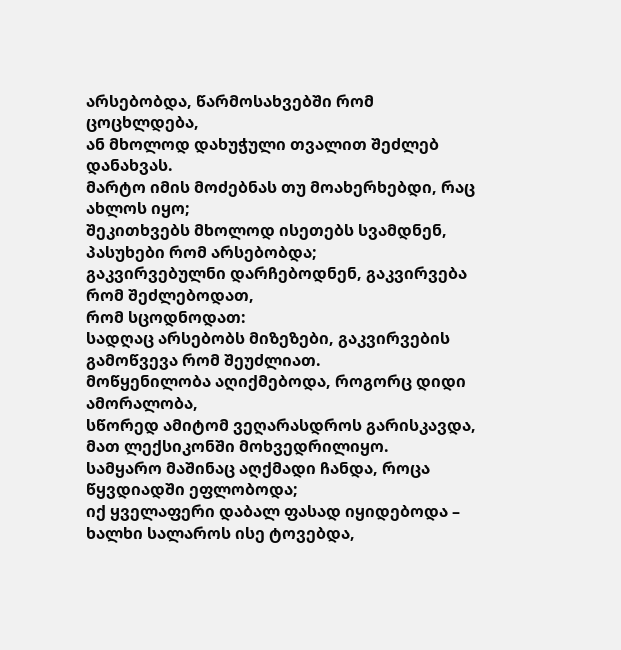არსებობდა, წარმოსახვებში რომ ცოცხლდება,
ან მხოლოდ დახუჭული თვალით შეძლებ დანახვას.
მარტო იმის მოძებნას თუ მოახერხებდი, რაც ახლოს იყო;
შეკითხვებს მხოლოდ ისეთებს სვამდნენ, პასუხები რომ არსებობდა;
გაკვირვებულნი დარჩებოდნენ, გაკვირვება რომ შეძლებოდათ,
რომ სცოდნოდათ:
სადღაც არსებობს მიზეზები, გაკვირვების გამოწვევა რომ შეუძლიათ.
მოწყენილობა აღიქმებოდა, როგორც დიდი ამორალობა,
სწორედ ამიტომ ვეღარასდროს გარისკავდა, მათ ლექსიკონში მოხვედრილიყო.
სამყარო მაშინაც აღქმადი ჩანდა, როცა წყვდიადში ეფლობოდა;
იქ ყველაფერი დაბალ ფასად იყიდებოდა –
ხალხი სალაროს ისე ტოვებდა,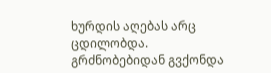ხურდის აღებას არც ცდილობდა.
გრძნობებიდან გვქონდა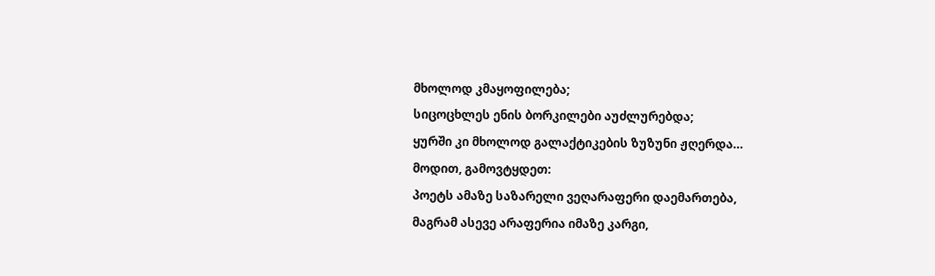მხოლოდ კმაყოფილება;
სიცოცხლეს ენის ბორკილები აუძლურებდა;
ყურში კი მხოლოდ გალაქტიკების ზუზუნი ჟღერდა…
მოდით, გამოვტყდეთ:
პოეტს ამაზე საზარელი ვეღარაფერი დაემართება,
მაგრამ ასევე არაფერია იმაზე კარგი,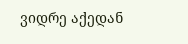ვიდრე აქედან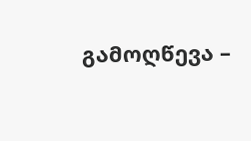გამოღწევა –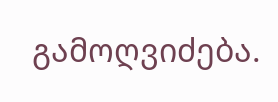გამოღვიძება.